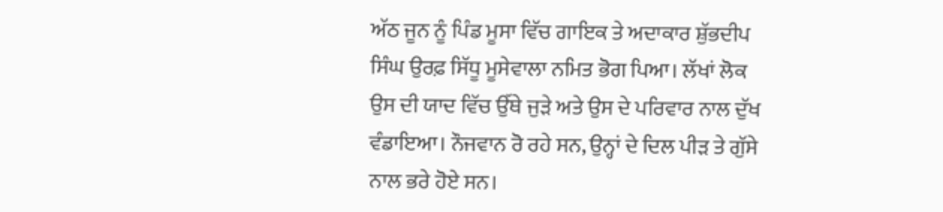ਅੱਠ ਜੂਨ ਨੂੰ ਪਿੰਡ ਮੂਸਾ ਵਿੱਚ ਗਾਇਕ ਤੇ ਅਦਾਕਾਰ ਸ਼ੁੱਭਦੀਪ ਸਿੰਘ ਉਰਫ਼ ਸਿੱਧੂ ਮੂਸੇਵਾਲਾ ਨਮਿਤ ਭੋਗ ਪਿਆ। ਲੱਖਾਂ ਲੋਕ ਉਸ ਦੀ ਯਾਦ ਵਿੱਚ ਉੱਥੇ ਜੁੜੇ ਅਤੇ ਉਸ ਦੇ ਪਰਿਵਾਰ ਨਾਲ ਦੁੱਖ ਵੰਡਾਇਆ। ਨੌਜਵਾਨ ਰੋ ਰਹੇ ਸਨ, ਉਨ੍ਹਾਂ ਦੇ ਦਿਲ ਪੀੜ ਤੇ ਗੁੱਸੇ ਨਾਲ ਭਰੇ ਹੋਏ ਸਨ।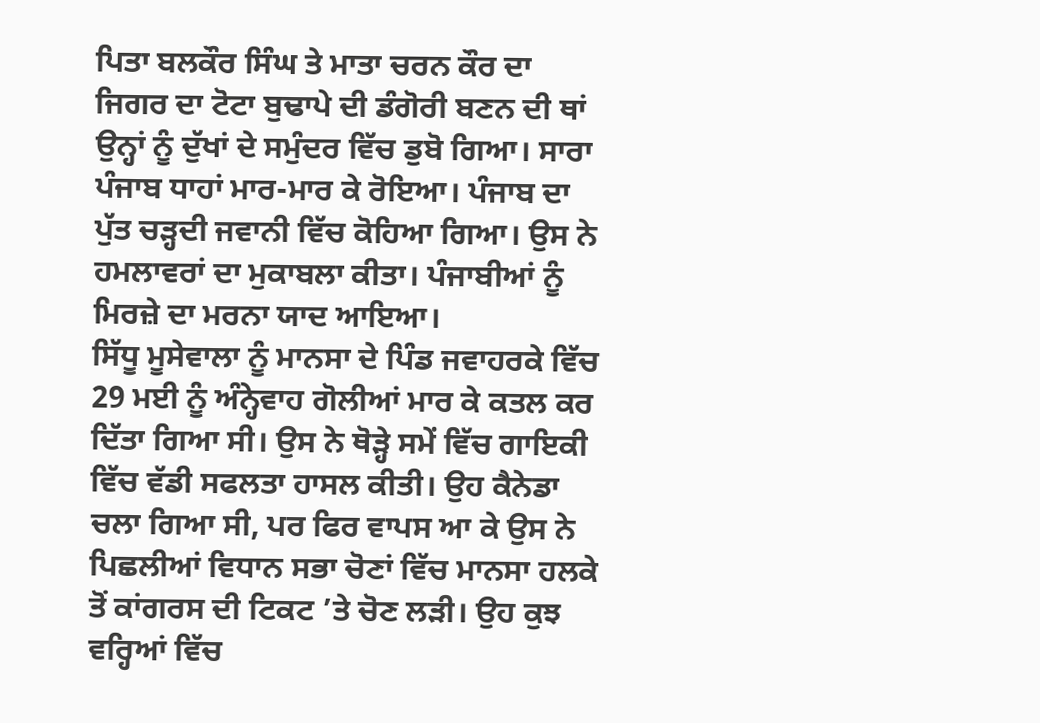ਪਿਤਾ ਬਲਕੌਰ ਸਿੰਘ ਤੇ ਮਾਤਾ ਚਰਨ ਕੌਰ ਦਾ ਜਿਗਰ ਦਾ ਟੋਟਾ ਬੁਢਾਪੇ ਦੀ ਡੰਗੋਰੀ ਬਣਨ ਦੀ ਥਾਂ ਉਨ੍ਹਾਂ ਨੂੰ ਦੁੱਖਾਂ ਦੇ ਸਮੁੰਦਰ ਵਿੱਚ ਡੁਬੋ ਗਿਆ। ਸਾਰਾ ਪੰਜਾਬ ਧਾਹਾਂ ਮਾਰ-ਮਾਰ ਕੇ ਰੋਇਆ। ਪੰਜਾਬ ਦਾ ਪੁੱਤ ਚੜ੍ਹਦੀ ਜਵਾਨੀ ਵਿੱਚ ਕੋਹਿਆ ਗਿਆ। ਉਸ ਨੇ ਹਮਲਾਵਰਾਂ ਦਾ ਮੁਕਾਬਲਾ ਕੀਤਾ। ਪੰਜਾਬੀਆਂ ਨੂੰ ਮਿਰਜ਼ੇ ਦਾ ਮਰਨਾ ਯਾਦ ਆਇਆ।
ਸਿੱਧੂ ਮੂਸੇਵਾਲਾ ਨੂੰ ਮਾਨਸਾ ਦੇ ਪਿੰਡ ਜਵਾਹਰਕੇ ਵਿੱਚ 29 ਮਈ ਨੂੰ ਅੰਨ੍ਹੇਵਾਹ ਗੋਲੀਆਂ ਮਾਰ ਕੇ ਕਤਲ ਕਰ ਦਿੱਤਾ ਗਿਆ ਸੀ। ਉਸ ਨੇ ਥੋੜ੍ਹੇ ਸਮੇਂ ਵਿੱਚ ਗਾਇਕੀ ਵਿੱਚ ਵੱਡੀ ਸਫਲਤਾ ਹਾਸਲ ਕੀਤੀ। ਉਹ ਕੈਨੇਡਾ ਚਲਾ ਗਿਆ ਸੀ, ਪਰ ਫਿਰ ਵਾਪਸ ਆ ਕੇ ਉਸ ਨੇ ਪਿਛਲੀਆਂ ਵਿਧਾਨ ਸਭਾ ਚੋਣਾਂ ਵਿੱਚ ਮਾਨਸਾ ਹਲਕੇ ਤੋਂ ਕਾਂਗਰਸ ਦੀ ਟਿਕਟ ’ਤੇ ਚੋਣ ਲੜੀ। ਉਹ ਕੁਝ ਵਰ੍ਹਿਆਂ ਵਿੱਚ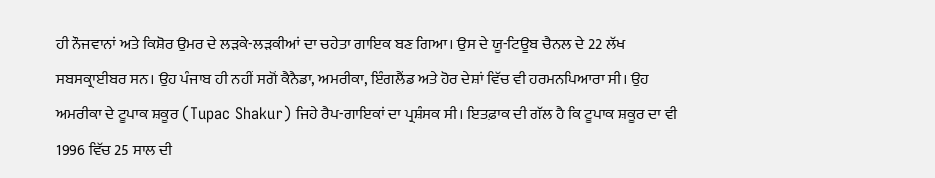ਹੀ ਨੌਜਵਾਨਾਂ ਅਤੇ ਕਿਸ਼ੋਰ ਉਮਰ ਦੇ ਲੜਕੇ-ਲੜਕੀਆਂ ਦਾ ਚਹੇਤਾ ਗਾਇਕ ਬਣ ਗਿਆ। ਉਸ ਦੇ ਯੂ-ਟਿਊਬ ਚੈਨਲ ਦੇ 22 ਲੱਖ ਸਬਸਕ੍ਰਾਈਬਰ ਸਨ। ਉਹ ਪੰਜਾਬ ਹੀ ਨਹੀਂ ਸਗੋਂ ਕੈਨੈਡਾ, ਅਮਰੀਕਾ, ਇੰਗਲੈਂਡ ਅਤੇ ਹੋਰ ਦੇਸ਼ਾਂ ਵਿੱਚ ਵੀ ਹਰਮਨਪਿਆਰਾ ਸੀ। ਉਹ ਅਮਰੀਕਾ ਦੇ ਟੂਪਾਕ ਸ਼ਕੂਰ (Tupac Shakur) ਜਿਹੇ ਰੈਪ-ਗਾਇਕਾਂ ਦਾ ਪ੍ਰਸ਼ੰਸਕ ਸੀ। ਇਤਫ਼ਾਕ ਦੀ ਗੱਲ ਹੈ ਕਿ ਟੂਪਾਕ ਸ਼ਕੂਰ ਦਾ ਵੀ 1996 ਵਿੱਚ 25 ਸਾਲ ਦੀ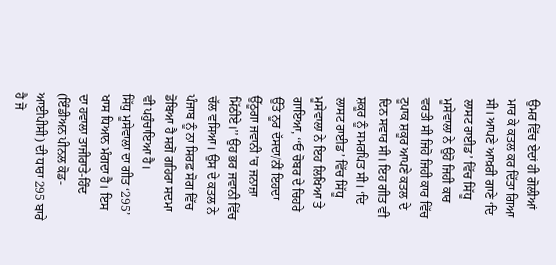ਉਮਰ ਵਿੱਚ ਏਦਾਂ ਹੀ ਗੋਲੀਆਂ ਮਾਰ ਕੇ ਕਤਲ ਕਰ ਦਿੱਤਾ ਗਿਆ ਸੀ। ਆਪਣੇ ਆਖ਼ਰੀ ਗਾਣੇ ‘ਦਿ ਲਾਸਟ ਰਾਈਡ’ ਵਿੱਚ ਸਿੱਧੂ ਮੂਸੇਵਾਲਾ ਨੇ ਉਹੋ ਜਿਹੀ ਕਾਰ ਵਰਤੀ ਸੀ ਜਿਹੋ ਜਿਹੀ ਕਾਰ ਵਿੱਚ ਟੂਪਾਕ ਸ਼ਕੂਰ ਆਪਣੇ ਕਤਲ ਦੇ ਦਿਨ ਸਵਾਰ ਸੀ। ਇਹ ਗੀਤ ਵੀ ਸ਼ਕੂਰ ਨੂੰ ਸਮਰਪਿਤ ਸੀ। ‘ਦਿ ਲਾਸਟ ਰਾਈਡ’ ਵਿੱਚ ਸਿੱਧੂ ਮੂਸੇਵਾਲਾ ਨੇ ਇਹ ਲਿਖਿਆ ਤੇ ਗਾਇਆ, ‘‘ਓ ਚੋਬਰ ਦੇ ਚਿਹਰੇ ਉੱਤੇ ਨੂਰ ਦੱਸਦਾ/ਨੀਂ ਇਹਦਾ ਉੱਠੂਗਾ ਜਵਾਨੀ ’ਚ ਜਨਾਜ਼ਾ ਮਿੱਠੀਏ।’’ ਉਹ ਭਰ ਜਵਾਨੀ ਵਿੱਚ ਚੱਲ ਵਸਿਆ। ਉਸ ਦੇ ਕਤਲ ਨੇ ਪੰਜਾਬ ਨੂੰ ਨਾ ਸਿਰਫ਼ ਸੋਗ ਵਿੱਚ ਡੋਬਿਆ ਹੈ ਸਗੋਂ ਗਹਿਰਾ ਸਦਮਾ ਵੀ ਪਹੁੰਚਾਇਆ ਹੈ।
ਸਿੱਧੁ ਮੂਸੇਵਾਲਾ ਦਾ ਗੀਤ ‘295’ ਖਾਸ ਧਿਆਨ ਮੰਗਦਾ ਹੈ। ਇਸ ਦਾ ਹਵਾਲਾ ਤਾਜੀਰਾਤੇ-ਹਿੰਦ (ਇੰਡੀਅਨ ਪੀਨਲ ਕੋਡ-ਆਈਪੀਸੀ) ਦੀ ਧਾਰਾ 295 ਬਾਰੇ ਹੈ ਜੋ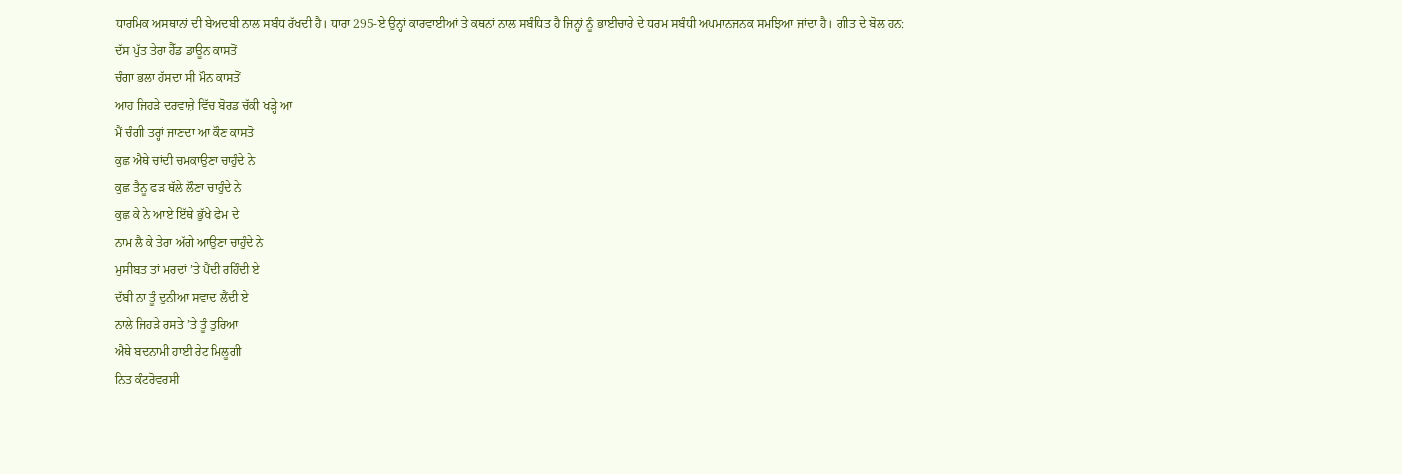ਧਾਰਮਿਕ ਅਸਥਾਨਾਂ ਦੀ ਬੇਅਦਬੀ ਨਾਲ ਸਬੰਧ ਰੱਖਦੀ ਹੈ। ਧਾਰਾ 295-ਏ ਉਨ੍ਹਾਂ ਕਾਰਵਾਈਆਂ ਤੇ ਕਥਨਾਂ ਨਾਲ ਸਬੰਧਿਤ ਹੈ ਜਿਨ੍ਹਾਂ ਨੂੰ ਭਾਈਚਾਰੇ ਦੇ ਧਰਮ ਸਬੰਧੀ ਅਪਮਾਨਜਨਕ ਸਮਝਿਆ ਜਾਂਦਾ ਹੈ। ਗੀਤ ਦੇ ਬੋਲ ਹਨ:
ਦੱਸ ਪੁੱਤ ਤੇਰਾ ਹੈੱਡ ਡਾਊਨ ਕਾਸਤੋਂ
ਚੰਗਾ ਭਲਾ ਹੱਸਦਾ ਸੀ ਮੌਨ ਕਾਸਤੋਂ
ਆਹ ਜਿਹੜੇ ਦਰਵਾਜ਼ੇ ਵਿੱਚ ਬੋਰਡ ਚੱਕੀ ਖੜ੍ਹੇ ਆ
ਮੈਂ ਚੰਗੀ ਤਰ੍ਹਾਂ ਜਾਣਦਾ ਆ ਕੌਣ ਕਾਸਤੋ
ਕੁਛ ਐਥੇ ਚਾਂਦੀ ਚਮਕਾਉਣਾ ਚਾਹੁੰਦੇ ਨੇ
ਕੁਛ ਤੈਨੂ ਫੜ ਥੱਲੇ ਲੌਣਾ ਚਾਹੁੰਦੇ ਨੇ
ਕੁਛ ਕੇ ਨੇ ਆਏ ਇੱਥੇ ਭੁੱਖੇ ਫੇਮ ਦੇ
ਨਾਮ ਲੈ ਕੇ ਤੇਰਾ ਅੱਗੇ ਆਉਣਾ ਚਾਹੁੰਦੇ ਨੇ
ਮੁਸੀਬਤ ਤਾਂ ਮਰਦਾਂ ’ਤੇ ਪੈਂਦੀ ਰਹਿੰਦੀ ਏ
ਦੱਬੀ ਨਾ ਤੂੰ ਦੁਨੀਆ ਸਵਾਦ ਲੈਂਦੀ ਏ
ਨਾਲੇ ਜਿਹੜੇ ਰਸਤੇ ’ਤੇ ਤੂੰ ਤੁਰਿਆ
ਐਥੇ ਬਦਨਾਮੀ ਹਾਈ ਰੇਟ ਮਿਲੂਗੀ
ਨਿਤ ਕੰਟਰੋਵਰਸੀ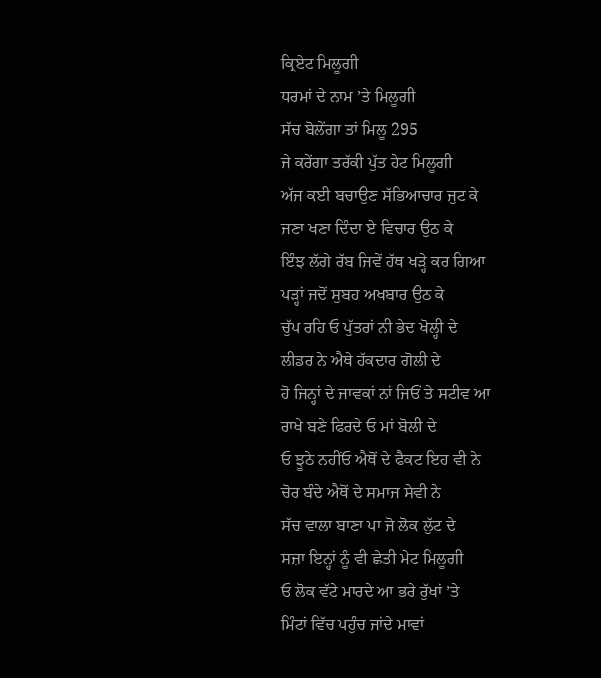ਕ੍ਰਿਏਟ ਮਿਲੂਗੀ
ਧਰਮਾਂ ਦੇ ਨਾਮ ’ਤੇ ਮਿਲੂਗੀ
ਸੱਚ ਬੋਲੇਂਗਾ ਤਾਂ ਮਿਲੂ 295
ਜੇ ਕਰੇਂਗਾ ਤਰੱਕੀ ਪੁੱਤ ਹੇਟ ਮਿਲੂਗੀ
ਅੱਜ ਕਈ ਬਚਾਉਣ ਸੱਭਿਆਚਾਰ ਜੁਟ ਕੇ
ਜਣਾ ਖਣਾ ਦਿੰਦਾ ਏ ਵਿਚਾਰ ਉਠ ਕੇ
ਇੰਝ ਲੱਗੇ ਰੱਬ ਜਿਵੇਂ ਹੱਥ ਖੜ੍ਹੇ ਕਰ ਗਿਆ
ਪੜ੍ਹਾਂ ਜਦੋਂ ਸੁਬਹ ਅਖਬਾਰ ਉਠ ਕੇ
ਚੁੱਪ ਰਹਿ ਓ ਪੁੱਤਰਾਂ ਨੀ ਭੇਦ ਖੋਲ੍ਹੀ ਦੇ
ਲੀਡਰ ਨੇ ਐਥੇ ਹੱਕਦਾਰ ਗੋਲੀ ਦੇ
ਹੋ ਜਿਨ੍ਹਾਂ ਦੇ ਜਾਵਕਾਂ ਨਾਂ ਜਿਓਂ ਤੇ ਸਟੀਵ ਆ
ਰਾਖੇ ਬਣੇ ਫਿਰਦੇ ਓ ਮਾਂ ਬੋਲੀ ਦੇ
ਓ ਝੂਠੇ ਨਹੀਂਓ ਐਥੋਂ ਦੇ ਫੈਕਟ ਇਹ ਵੀ ਨੇ
ਚੋਰ ਬੰਦੇ ਐਥੋਂ ਦੇ ਸਮਾਜ ਸੇਵੀ ਨੇ
ਸੱਚ ਵਾਲਾ ਬਾਣਾ ਪਾ ਜੋ ਲੋਕ ਲੁੱਟ ਦੇ
ਸਜ਼ਾ ਇਨ੍ਹਾਂ ਨੂੰ ਵੀ ਛੇਤੀ ਮੇਟ ਮਿਲੂਗੀ
ਓ ਲੋਕ ਵੱਟੇ ਮਾਰਦੇ ਆ ਭਰੇ ਰੁੱਖਾਂ ’ਤੇ
ਮਿੰਟਾਂ ਵਿੱਚ ਪਹੁੰਚ ਜਾਂਦੇ ਮਾਵਾਂ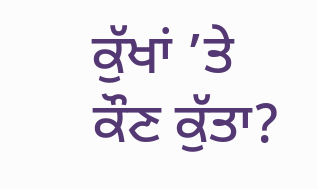ਕੁੱਖਾਂ ’ਤੇ
ਕੌਣ ਕੁੱਤਾ?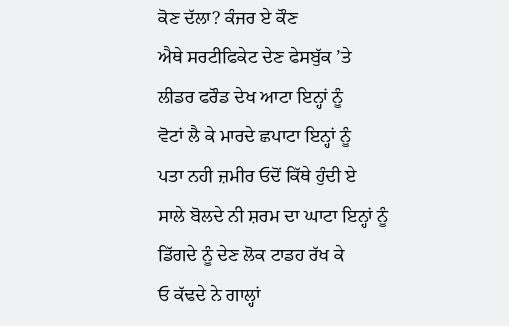ਕੋਣ ਦੱਲਾ? ਕੰਜਰ ਏ ਕੌਣ
ਐਥੇ ਸਰਟੀਫਿਕੇਟ ਦੇਣ ਫੇਸਬੁੱਕ ’ਤੇ
ਲੀਡਰ ਫਰੌਡ ਦੇਖ ਆਟਾ ਇਨ੍ਹਾਂ ਨੂੰ
ਵੋਟਾਂ ਲੈ ਕੇ ਮਾਰਦੇ ਛਪਾਟਾ ਇਨ੍ਹਾਂ ਨੂੰ
ਪਤਾ ਨਹੀ ਜ਼ਮੀਰ ਓਦੋਂ ਕਿੱਥੇ ਹੁੰਦੀ ਏ
ਸਾਲੇ ਬੋਲਦੇ ਨੀ ਸ਼ਰਮ ਦਾ ਘਾਟਾ ਇਨ੍ਹਾਂ ਨੂੰ
ਡਿੱਗਦੇ ਨੂੰ ਦੇਣ ਲੋਕ ਟਾਡਹ ਰੱਖ ਕੇ
ਓ ਕੱਢਦੇ ਨੇ ਗਾਲ੍ਹਾਂ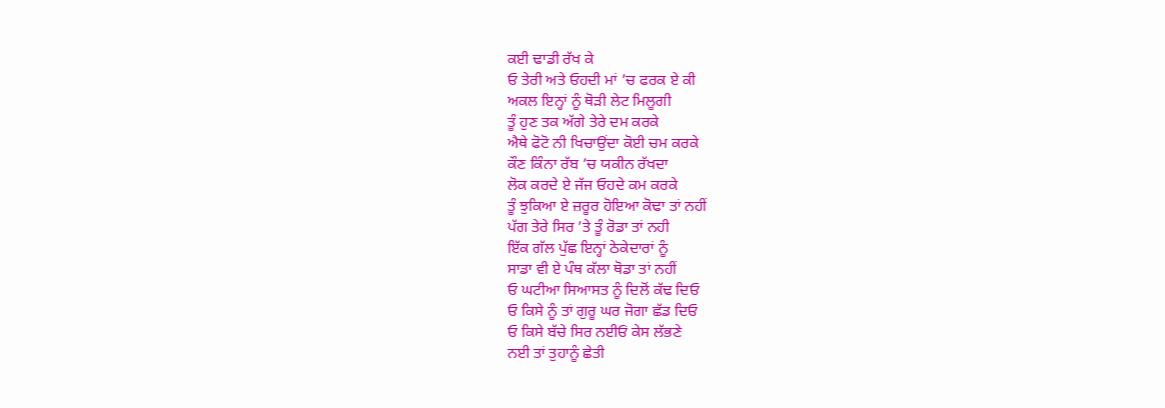ਕਈ ਢਾਡੀ ਰੱਖ ਕੇ
ਓ ਤੇਰੀ ਅਤੇ ਓਹਦੀ ਮਾਂ ’ਚ ਫਰਕ ਏ ਕੀ
ਅਕਲ ਇਨ੍ਹਾਂ ਨੂੰ ਥੋੜੀ ਲੇਟ ਮਿਲੂਗੀ
ਤੂੰ ਹੁਣ ਤਕ ਅੱਗੇ ਤੇਰੇ ਦਮ ਕਰਕੇ
ਐਥੇ ਫੋਟੋ ਨੀ ਖਿਚਾਉਂਦਾ ਕੋਈ ਚਮ ਕਰਕੇ
ਕੌਣ ਕਿੰਨਾ ਰੱਬ ’ਚ ਯਕੀਨ ਰੱਖਦਾ
ਲੋਕ ਕਰਦੇ ਏ ਜੱਜ ਓਹਦੇ ਕਮ ਕਰਕੇ
ਤੂੰ ਝੁਕਿਆ ਏ ਜ਼ਰੂਰ ਹੋਇਆ ਕੋਢਾ ਤਾਂ ਨਹੀਂ
ਪੱਗ ਤੇਰੇ ਸਿਰ ’ਤੇ ਤੂੰ ਰੋਡਾ ਤਾਂ ਨਹੀ
ਇੱਕ ਗੱਲ ਪੁੱਛ ਇਨ੍ਹਾਂ ਠੇਕੇਦਾਰਾਂ ਨੂੰ
ਸਾਡਾ ਵੀ ਏ ਪੰਥ ਕੱਲਾ ਥੋਡਾ ਤਾਂ ਨਹੀਂ
ਓ ਘਟੀਆ ਸਿਆਸਤ ਨੂੰ ਦਿਲੋਂ ਕੱਢ ਦਿਓ
ਓ ਕਿਸੇ ਨੂੰ ਤਾਂ ਗੁਰੂ ਘਰ ਜੋਗਾ ਛੱਡ ਦਿਓ
ਓ ਕਿਸੇ ਬੱਚੇ ਸਿਰ ਨਈਓਂ ਕੇਸ ਲੱਭਣੇ
ਨਈ ਤਾਂ ਤੁਹਾਨੂੰ ਛੇਤੀ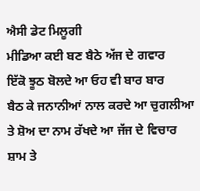ਐਸੀ ਡੇਟ ਮਿਲੂਗੀ
ਮੀਡਿਆ ਕਈ ਬਣ ਬੈਠੇ ਅੱਜ ਦੇ ਗਵਾਰ
ਇੱਕੋ ਝੂਠ ਬੋਲਦੇ ਆ ਓਹ ਵੀ ਬਾਰ ਬਾਰ
ਬੈਠ ਕੇ ਜਨਾਨੀਆਂ ਨਾਲ ਕਰਦੇ ਆ ਚੁਗਲੀਆ
ਤੇ ਸ਼ੋਅ ਦਾ ਨਾਮ ਰੱਖਦੇ ਆ ਜੱਜ ਦੇ ਵਿਚਾਰ
ਸ਼ਾਮ ਤੇ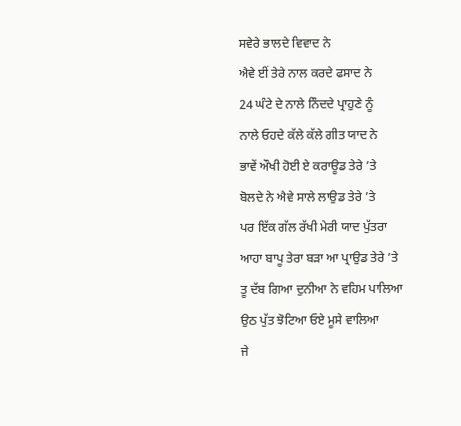ਸਵੇਰੇ ਭਾਲਦੇ ਵਿਵਾਦ ਨੇ
ਐਵੇ ਈਂ ਤੇਰੇ ਨਾਲ ਕਰਦੇ ਫਸਾਦ ਨੇ
24 ਘੰਟੇ ਦੇ ਨਾਲੇ ਨਿੰਦਦੇ ਪ੍ਰਾਹੁਣੇ ਨੂੰ
ਨਾਲੇ ਓਹਦੇ ਕੱਲੇ ਕੱਲੇ ਗੀਤ ਯਾਦ ਨੇ
ਭਾਵੇਂ ਔਖੀ ਹੋਈ ਏ ਕਰਾਊਡ ਤੇਰੇ ’ਤੇ
ਬੋਲਦੇ ਨੇ ਐਵੇ ਸਾਲੇ ਲਾਉਡ ਤੇਰੇ ’ਤੇ
ਪਰ ਇੱਕ ਗੱਲ ਰੱਖੀ ਮੇਰੀ ਯਾਦ ਪੁੱਤਰਾ
ਆਹਾ ਬਾਪੂ ਤੇਰਾ ਬੜਾ ਆ ਪ੍ਰਾਉਡ ਤੇਰੇ ’ਤੇ
ਤੂ ਦੱਬ ਗਿਆ ਦੁਨੀਆ ਨੇ ਵਹਿਮ ਪਾਲਿਆ
ਉਠ ਪੁੱਤ ਝੋਟਿਆ ਓਏ ਮੂਸੇ ਵਾਲਿਆ
ਜੇ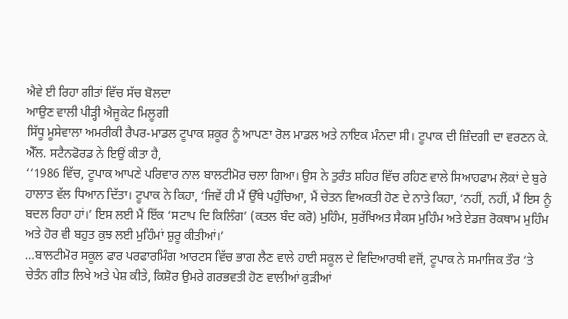ਐਵੇ ਈ ਰਿਹਾ ਗੀਤਾਂ ਵਿੱਚ ਸੱਚ ਬੋਲਦਾ
ਆਉਣ ਵਾਲੀ ਪੀੜ੍ਹੀ ਐਜੂਕੇਟ ਮਿਲੂਗੀ
ਸਿੱਧੂ ਮੂਸੇਵਾਲਾ ਅਮਰੀਕੀ ਰੈਪਰ-ਮਾਡਲ ਟੂਪਾਕ ਸ਼ਕੂਰ ਨੂੰ ਆਪਣਾ ਰੋਲ ਮਾਡਲ ਅਤੇ ਨਾਇਕ ਮੰਨਦਾ ਸੀ। ਟੂਪਾਕ ਦੀ ਜ਼ਿੰਦਗੀ ਦਾ ਵਰਣਨ ਕੇ. ਐੱਲ. ਸਟੈਨਫੋਰਡ ਨੇ ਇਉਂ ਕੀਤਾ ਹੈ,
‘‘1986 ਵਿੱਚ, ਟੂਪਾਕ ਆਪਣੇ ਪਰਿਵਾਰ ਨਾਲ ਬਾਲਟੀਮੋਰ ਚਲਾ ਗਿਆ। ਉਸ ਨੇ ਤੁਰੰਤ ਸ਼ਹਿਰ ਵਿੱਚ ਰਹਿਣ ਵਾਲੇ ਸਿਆਹਫਾਮ ਲੋਕਾਂ ਦੇ ਬੁਰੇ ਹਾਲਾਤ ਵੱਲ ਧਿਆਨ ਦਿੱਤਾ। ਟੂਪਾਕ ਨੇ ਕਿਹਾ, ‘ਜਿਵੇਂ ਹੀ ਮੈਂ ਉੱਥੇ ਪਹੁੰਚਿਆ, ਮੈਂ ਚੇਤਨ ਵਿਅਕਤੀ ਹੋਣ ਦੇ ਨਾਤੇ ਕਿਹਾ, ‘ਨਹੀਂ, ਨਹੀਂ, ਮੈਂ ਇਸ ਨੂੰ ਬਦਲ ਰਿਹਾ ਹਾਂ।’ ਇਸ ਲਈ ਮੈਂ ਇੱਕ ‘ਸਟਾਪ ਦਿ ਕਿਲਿੰਗ’ (ਕਤਲ ਬੰਦ ਕਰੋ) ਮੁਹਿੰਮ, ਸੁਰੱਖਿਅਤ ਸੈਕਸ ਮੁਹਿੰਮ ਅਤੇ ਏਡਜ਼ ਰੋਕਥਾਮ ਮੁਹਿੰਮ ਅਤੇ ਹੋਰ ਵੀ ਬਹੁਤ ਕੁਝ ਲਈ ਮੁਹਿੰਮਾਂ ਸ਼ੁਰੂ ਕੀਤੀਆਂ।’
…ਬਾਲਟੀਮੋਰ ਸਕੂਲ ਫਾਰ ਪਰਫਾਰਮਿੰਗ ਆਰਟਸ ਵਿੱਚ ਭਾਗ ਲੈਣ ਵਾਲੇ ਹਾਈ ਸਕੂਲ ਦੇ ਵਿਦਿਆਰਥੀ ਵਜੋਂ, ਟੂਪਾਕ ਨੇ ਸਮਾਜਿਕ ਤੌਰ ‘ਤੇ ਚੇਤੰਨ ਗੀਤ ਲਿਖੇ ਅਤੇ ਪੇਸ਼ ਕੀਤੇ, ਕਿਸ਼ੋਰ ਉਮਰੇ ਗਰਭਵਤੀ ਹੋਣ ਵਾਲੀਆਂ ਕੁੜੀਆਂ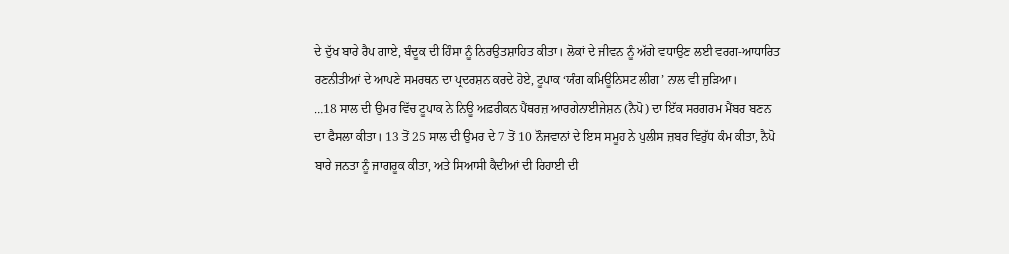ਦੇ ਦੁੱਖ ਬਾਰੇ ਰੈਪ ਗਾਏ, ਬੰਦੂਕ ਦੀ ਹਿੰਸਾ ਨੂੰ ਨਿਰਉਤਸ਼ਾਹਿਤ ਕੀਤਾ। ਲੋਕਾਂ ਦੇ ਜੀਵਨ ਨੂੰ ਅੱਗੇ ਵਧਾਉਣ ਲਈ ਵਰਗ-ਆਧਾਰਿਤ ਰਣਨੀਤੀਆਂ ਦੇ ਆਪਣੇ ਸਮਰਥਨ ਦਾ ਪ੍ਰਦਰਸ਼ਨ ਕਰਦੇ ਹੋਏ, ਟੂਪਾਕ ‘ਯੰਗ ਕਮਿਊਨਿਸਟ ਲੀਗ’ ਨਾਲ ਵੀ ਜੁੜਿਆ।
…18 ਸਾਲ ਦੀ ਉਮਰ ਵਿੱਚ ਟੂਪਾਕ ਨੇ ਨਿਊ ਅਫ਼ਰੀਕਨ ਪੈਂਥਰਜ਼ ਆਰਗੇਨਾਈਜੇਸ਼ਨ (ਨੈਪੋ) ਦਾ ਇੱਕ ਸਰਗਰਮ ਮੈਂਬਰ ਬਣਨ ਦਾ ਫੈਸਲਾ ਕੀਤਾ। 13 ਤੋਂ 25 ਸਾਲ ਦੀ ਉਮਰ ਦੇ 7 ਤੋਂ 10 ਨੌਜਵਾਨਾਂ ਦੇ ਇਸ ਸਮੂਹ ਨੇ ਪੁਲੀਸ ਜ਼ਬਰ ਵਿਰੁੱਧ ਕੰਮ ਕੀਤਾ, ਨੈਪੋ ਬਾਰੇ ਜਨਤਾ ਨੂੰ ਜਾਗਰੂਕ ਕੀਤਾ, ਅਤੇ ਸਿਆਸੀ ਕੈਦੀਆਂ ਦੀ ਰਿਹਾਈ ਦੀ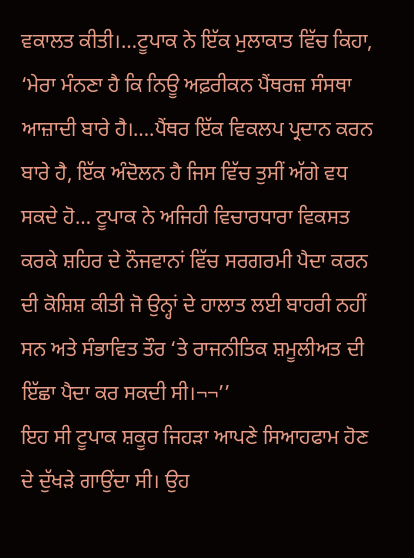ਵਕਾਲਤ ਕੀਤੀ।…ਟੂਪਾਕ ਨੇ ਇੱਕ ਮੁਲਾਕਾਤ ਵਿੱਚ ਕਿਹਾ, ‘ਮੇਰਾ ਮੰਨਣਾ ਹੈ ਕਿ ਨਿਊ ਅਫ਼ਰੀਕਨ ਪੈਂਥਰਜ਼ ਸੰਸਥਾ ਆਜ਼ਾਦੀ ਬਾਰੇ ਹੈ।….ਪੈਂਥਰ ਇੱਕ ਵਿਕਲਪ ਪ੍ਰਦਾਨ ਕਰਨ ਬਾਰੇ ਹੈ, ਇੱਕ ਅੰਦੋਲਨ ਹੈ ਜਿਸ ਵਿੱਚ ਤੁਸੀਂ ਅੱਗੇ ਵਧ ਸਕਦੇ ਹੋ… ਟੂਪਾਕ ਨੇ ਅਜਿਹੀ ਵਿਚਾਰਧਾਰਾ ਵਿਕਸਤ ਕਰਕੇ ਸ਼ਹਿਰ ਦੇ ਨੌਜਵਾਨਾਂ ਵਿੱਚ ਸਰਗਰਮੀ ਪੈਦਾ ਕਰਨ ਦੀ ਕੋਸ਼ਿਸ਼ ਕੀਤੀ ਜੋ ਉਨ੍ਹਾਂ ਦੇ ਹਾਲਾਤ ਲਈ ਬਾਹਰੀ ਨਹੀਂ ਸਨ ਅਤੇ ਸੰਭਾਵਿਤ ਤੌਰ ‘ਤੇ ਰਾਜਨੀਤਿਕ ਸ਼ਮੂਲੀਅਤ ਦੀ ਇੱਛਾ ਪੈਦਾ ਕਰ ਸਕਦੀ ਸੀ।¬¬’’
ਇਹ ਸੀ ਟੂਪਾਕ ਸ਼ਕੂਰ ਜਿਹੜਾ ਆਪਣੇ ਸਿਆਹਫਾਮ ਹੋਣ ਦੇ ਦੁੱਖੜੇ ਗਾਉਂਦਾ ਸੀ। ਉਹ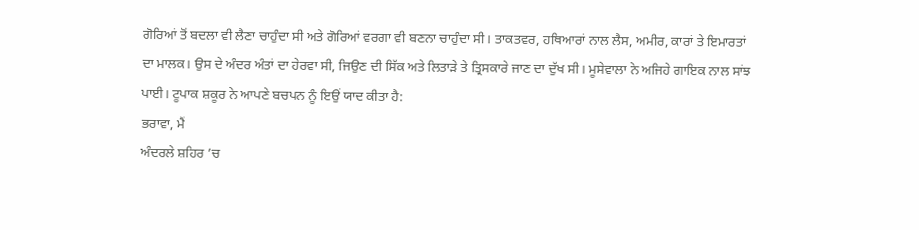ਗੋਰਿਆਂ ਤੋਂ ਬਦਲਾ ਵੀ ਲੈਣਾ ਚਾਹੁੰਦਾ ਸੀ ਅਤੇ ਗੋਰਿਆਂ ਵਰਗਾ ਵੀ ਬਣਨਾ ਚਾਹੁੰਦਾ ਸੀ। ਤਾਕਤਵਰ, ਹਥਿਆਰਾਂ ਨਾਲ ਲੈਸ, ਅਮੀਰ, ਕਾਰਾਂ ਤੇ ਇਮਾਰਤਾਂ ਦਾ ਮਾਲਕ। ਉਸ ਦੇ ਅੰਦਰ ਅੰਤਾਂ ਦਾ ਹੇਰਵਾ ਸੀ, ਜਿਉਣ ਦੀ ਸਿੱਕ ਅਤੇ ਲਿਤਾੜੇ ਤੇ ਤ੍ਰਿਸਕਾਰੇ ਜਾਣ ਦਾ ਦੁੱਖ ਸੀ। ਮੂਸੇਵਾਲਾ ਨੇ ਅਜਿਹੇ ਗਾਇਕ ਨਾਲ ਸਾਂਝ ਪਾਈ। ਟੂਪਾਕ ਸ਼ਕੂਰ ਨੇ ਆਪਣੇ ਬਚਪਨ ਨੂੰ ਇਉਂ ਯਾਦ ਕੀਤਾ ਹੈ:
ਭਰਾਵਾ, ਮੈਂ
ਅੰਦਰਲੇ ਸ਼ਹਿਰ ’ਚ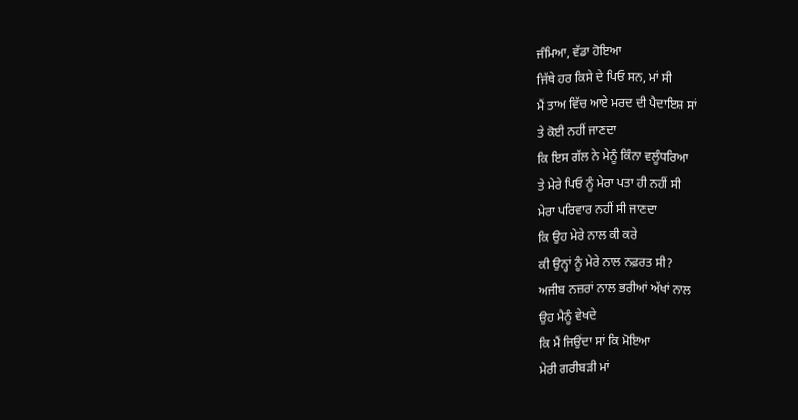ਜੰਮਿਆ, ਵੱਡਾ ਹੋਇਆ
ਜਿੱਥੇ ਹਰ ਕਿਸੇ ਦੇ ਪਿਓ ਸਨ, ਮਾਂ ਸੀ
ਮੈਂ ਤਾਅ ਵਿੱਚ ਆਏ ਮਰਦ ਦੀ ਪੈਦਾਇਸ਼ ਸਾਂ
ਤੇ ਕੋਈ ਨਹੀਂ ਜਾਣਦਾ
ਕਿ ਇਸ ਗੱਲ ਨੇ ਮੇਨੂੰ ਕਿੰਨਾ ਵਲੂੰਧਰਿਆ
ਤੇ ਮੇਰੇ ਪਿਓ ਨੂੰ ਮੇਰਾ ਪਤਾ ਹੀ ਨਹੀਂ ਸੀ
ਮੇਰਾ ਪਰਿਵਾਰ ਨਹੀਂ ਸੀ ਜਾਣਦਾ
ਕਿ ਉਹ ਮੇਰੇ ਨਾਲ ਕੀ ਕਰੇ
ਕੀ ਉਨ੍ਹਾਂ ਨੂੰ ਮੇਰੇ ਨਾਲ ਨਫ਼ਰਤ ਸੀ?
ਅਜੀਬ ਨਜ਼ਰਾਂ ਨਾਲ ਭਰੀਆਂ ਅੱਖਾਂ ਨਾਲ
ਉਹ ਮੈਨੂੰ ਵੇਖਦੇ
ਕਿ ਮੈਂ ਜਿਉਂਦਾ ਸਾਂ ਕਿ ਮੋਇਆ
ਮੇਰੀ ਗਰੀਬੜੀ ਮਾਂ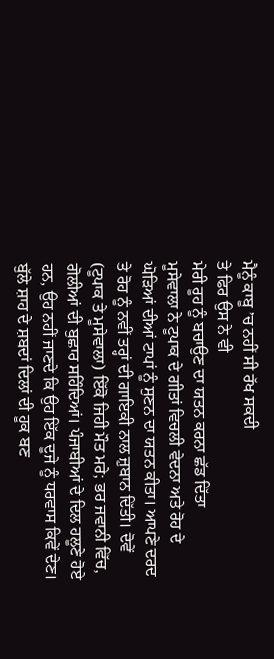ਮੈਨੂੰ ਕਾਬੂ ’ਚ ਨਹੀਂ ਸੀ ਰੱਖ ਸਕਦੀ
ਤੇ ਫਿਰ ਉਸ ਨੇ ਵੀ
ਮੇਰੀ ਰੂਹ ਨੂੰ ਬਚਾਉਣ ਦਾ ਯਤਨ ਕਰਨਾ ਛੱਡ ਦਿੱਤਾ
ਮੂਸੇਵਾਲਾ ਨੇ ਟੂਪਾਕ ਦੇ ਗੀਤਾਂ ਵਿਚਲੀ ਵੇਦਨਾ ਅਤੇ ਰੋਹ ਦੇ ਘੋੜਿਆਂ ਦੀਆਂ ਟਾਪਾਂ ਨੂੰ ਸੁਣਨ ਦਾ ਯਤਨ ਕੀਤਾ। ਆਪਣੇ ਦਰਦ ਤੇ ਰੋਹ ਨੂੰ ਨਵੀਂ ਤਰ੍ਹਾਂ ਦੀ ਗਾਇਕੀ ਨਾਲ ਜ਼ੁਬਾਨ ਦਿੱਤੀ। ਦੋਵੇਂ (ਟੂਪਾਕ ਤੇ ਮੂਸੇਵਾਲਾ) ਇੱਕੋ ਜਿਹੀ ਮੌਤ ਮਰੇ; ਭਰ ਜਵਾਨੀ ਵਿੱਚ, ਗੋਲੀਆਂ ਦੀ ਬੁਛਾਰ ਸਹਿੰਦਿਆਂ। ਪੰਜਾਬੀਆਂ ਦੇ ਦਿਲ ਹਲੂਣੇ ਹੋਏ ਹਨ, ਉਹ ਨਹੀਂ ਜਾਣਦੇ ਕਿ ਉਹ ਇੱਕ ਦੂਜੇ ਨੂੰ ਧਰਵਾਸ ਕਿਵੇਂ ਦੇਣ। ਬੁੱਲੇ ਸ਼ਾਹ ਦੇ ਸ਼ਬਦਾਂ ਦਿਲਾਂ ਦੀ ਹੂਕ ਬਣ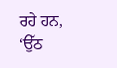ਰਹੇ ਹਨ, ‘ਉੱਠ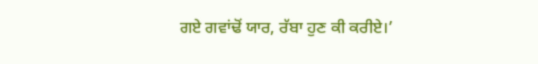ਗਏ ਗਵਾਂਢੋਂ ਯਾਰ, ਰੱਬਾ ਹੁਣ ਕੀ ਕਰੀਏ।’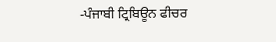-ਪੰਜਾਬੀ ਟ੍ਰਿਬਿਊਨ ਫੀਚਰ